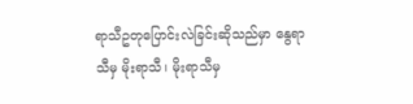ရာသီဥတုပြောင်းလဲခြင်းဆိုသည်မှာ နွေရာသီမှ မိုးရာသီ၊ မိုးရာသီမှ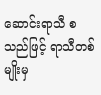ဆောင်းရာသီ စသည်ဖြင့် ရာသီတစ်မျိုးမှ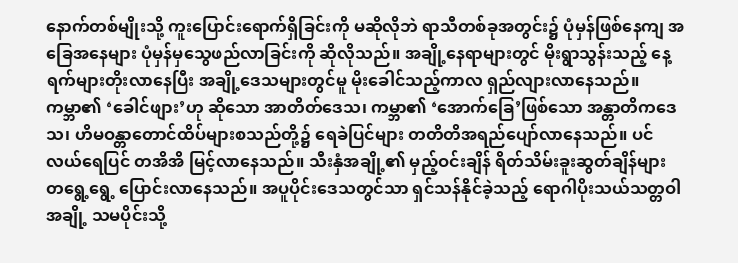နောက်တစ်မျိုးသို့ ကူးပြောင်းရောက်ရှိခြင်းကို မဆိုလိုဘဲ ရာသီတစ်ခုအတွင်း၌ ပုံမှန်ဖြစ်နေကျ အခြေအနေများ ပုံမှန်မှသွေဖည်လာခြင်းကို ဆိုလိုသည်။ အချို့နေရာများတွင် မိုးရွာသွန်းသည့် နေ့ရက်များတိုးလာနေပြီး အချို့ဒေသများတွင်မူ မိုးခေါင်သည့်ကာလ ရှည်လျားလာနေသည်။ ကမ္ဘာ၏ ‘ခေါင်ဖျား’ဟု ဆိုသော အာတိတ်ဒေသ၊ ကမ္ဘာ၏ ‘အောက်ခြေ’ဖြစ်သော အန္တာတိကဒေသ၊ ဟိမဝန္တာတောင်ထိပ်များစသည်တို့၌ ရေခဲပြင်များ တတိတိအရည်ပျော်လာနေသည်။ ပင်လယ်ရေပြင် တအိအိ မြင့်လာနေသည်။ သီးနှံအချို့၏ မှည့်ဝင်းချိန် ရိတ်သိမ်းခူးဆွတ်ချိန်များ တရွေ့ရွေ့ ပြောင်းလာနေသည်။ အပူပိုင်းဒေသတွင်သာ ရှင်သန်နိုင်ခဲ့သည့် ရောဂါပိုးသယ်သတ္တဝါအချို့ သမပိုင်းသို့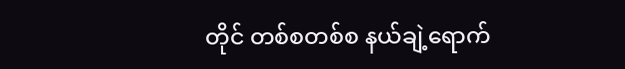တိုင် တစ်စတစ်စ နယ်ချဲ့ရောက်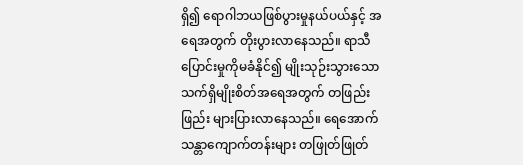ရှိ၍ ရောဂါဘယဖြစ်ပွားမှုနယ်ပယ်နှင့် အရေအတွက် တိုးပွားလာနေသည်။ ရာသီပြောင်းမှုကိုမခံနိုင်၍ မျိုးသုဉ်းသွားသော သက်ရှိမျိုးစိတ်အရေအတွက် တဖြည်းဖြည်း များပြားလာနေသည်။ ရေအောက်သန္တာကျောက်တန်းများ တဖြုတ်ဖြုတ်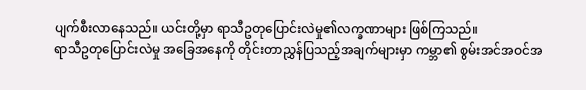ပျက်စီးလာနေသည်။ ယင်းတို့မှာ ရာသီဥတုပြောင်းလဲမှု၏လက္ခဏာများ ဖြစ်ကြသည်။
ရာသီဥတုပြောင်းလဲမှု အခြေအနေကို တိုင်းတာညွှန်ပြသည့်အချက်များမှာ ကမ္ဘာ၏ စွမ်းအင်အဝင်အ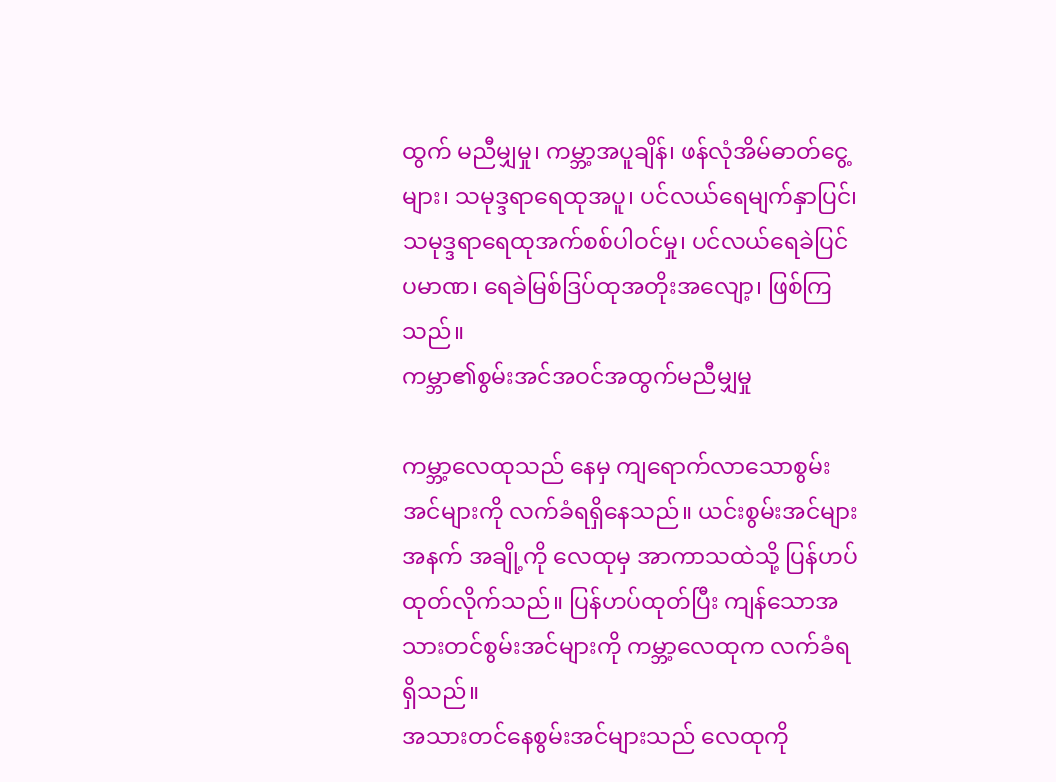ထွက် မညီမျှမှု၊ ကမ္ဘာ့အပူချိန်၊ ဖန်လုံအိမ်ဓာတ်ငွေ့များ၊ သမုဒ္ဒရာရေထုအပူ၊ ပင်လယ်ရေမျက်နှာပြင်၊ သမုဒ္ဒရာရေထုအက်စစ်ပါဝင်မှု၊ ပင်လယ်ရေခဲပြင်ပမာဏ၊ ရေခဲမြစ်ဒြပ်ထုအတိုးအလျော့၊ ဖြစ်ကြသည်။
ကမ္ဘာ၏စွမ်းအင်အဝင်အထွက်မညီမျှမှု

ကမ္ဘာ့လေထုသည် နေမှ ကျရောက်လာသောစွမ်းအင်များကို လက်ခံရရှိနေသည်။ ယင်းစွမ်းအင်များအနက် အချို့ကို လေထုမှ အာကာသထဲသို့ ပြန်ဟပ်ထုတ်လိုက်သည်။ ပြန်ဟပ်ထုတ်ပြီး ကျန်သောအသားတင်စွမ်းအင်များကို ကမ္ဘာ့လေထုက လက်ခံရရှိသည်။
အသားတင်နေစွမ်းအင်များသည် လေထုကို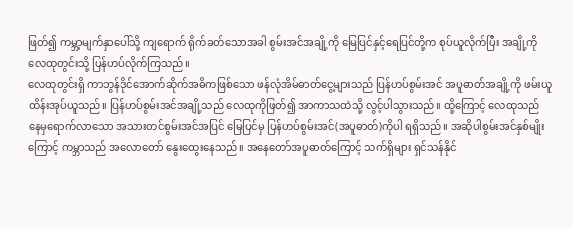ဖြတ်၍ ကမ္ဘာ့မျက်နှာပေါ်သို့ ကျရောက် ရိုက်ခတ်သောအခါ စွမ်းအင်အချို့ကို မြေပြင်နှင့်ရေပြင်တို့က စုပ်ယူလိုက်ပြီး အချို့ကို လေထုတွင်းသို့ ပြန်ဟပ်လိုက်ကြသည်။
လေထုတွင်းရှိ ကာဘွန်ဒိုင်အောက်ဆိုက်အဓိကဖြစ်သော ဖန်လုံအိမ်ဓာတ်ငွေ့များသည် ပြန်ဟပ်စွမ်းအင် အပူဓာတ်အချို့ကို ဖမ်းယူထိန်းအုပ်ယူသည်။ ပြန်ဟပ်စွမ်းအင်အချို့သည် လေထုကိုဖြတ်၍ အာကာသထဲသို့ လွင့်ပါသွားသည်။ ထို့ကြောင့် လေထုသည် နေမှရောက်လာသော အသားတင်စွမ်းအင်အပြင် မြေပြင်မှ ပြန်ဟပ်စွမ်းအင်(အပူဓာတ်)ကိုပါ ရရှိသည်။ အဆိုပါစွမ်းအင်နှစ်မျိုးကြောင့် ကမ္ဘာသည် အလောတော် နွေးထွေးနေသည်။ အနေတော်အပူဓာတ်ကြောင့် သက်ရှိများ ရှင်သန်နိုင်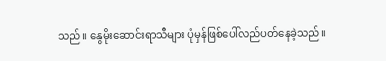သည်။ နွေမိုးဆောင်းရာသီများ ပုံမှန်ဖြစ်ပေါ်လည်ပတ်နေခဲ့သည်။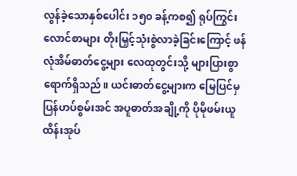လွန်ခဲ့သောနှစ်ပေါင်း ၁၅၀ ခန့်ကစ၍ ရုပ်ကြွင်းလောင်စာများ တိုးမြှင့်သုံးစွဲလာခဲ့ခြင်းကြောင့် ဖန်လုံအိမ်ဓာတ်ငွေ့များ လေထုတွင်းသို့ များပြားစွာ ရောက်ရှိသည်။ ယင်းဓာတ်ငွေ့များက မြေပြင်မှ ပြန်ဟပ်စွမ်းအင် အပူဓာတ်အချို့ကို ပိုမိုဖမ်းယူထိန်းအုပ်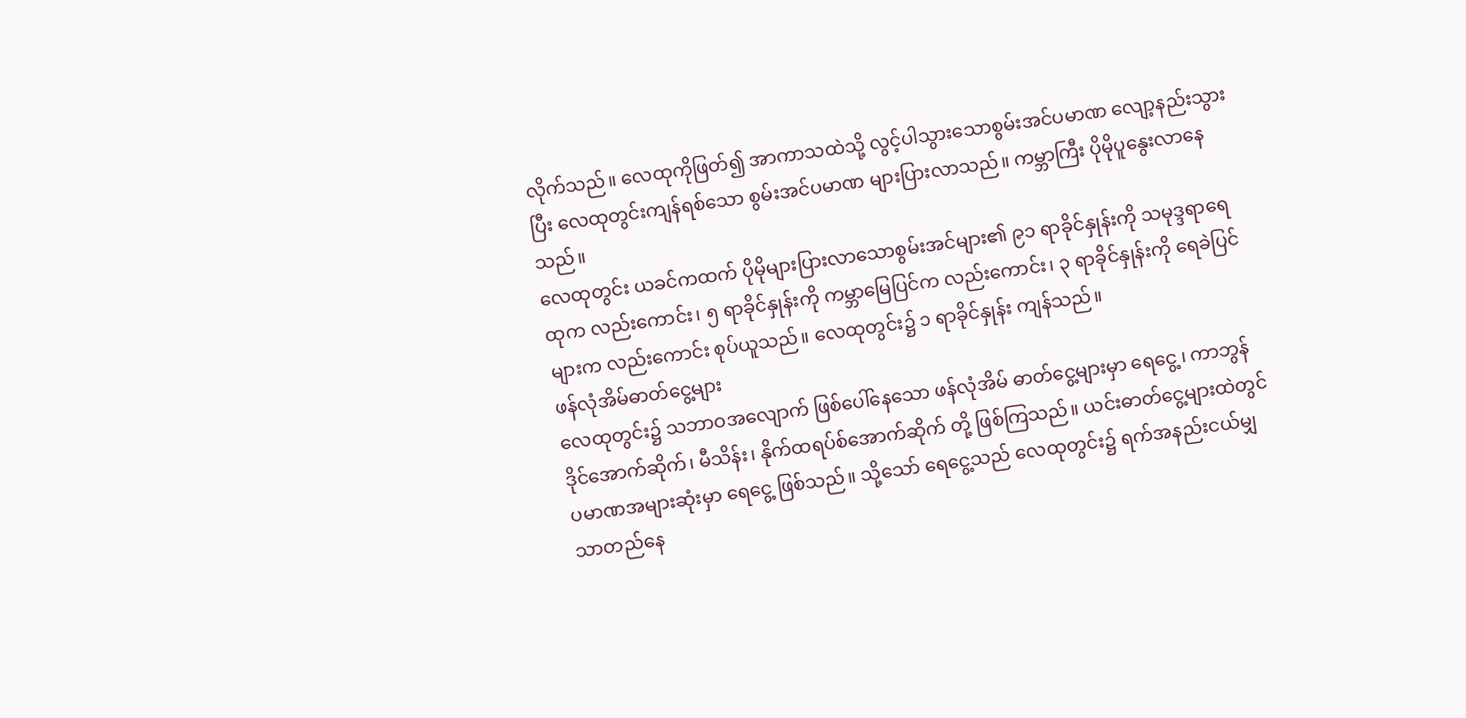လိုက်သည်။ လေထုကိုဖြတ်၍ အာကာသထဲသို့ လွင့်ပါသွားသောစွမ်းအင်ပမာဏ လျော့နည်းသွားပြီး လေထုတွင်းကျန်ရစ်သော စွမ်းအင်ပမာဏ များပြားလာသည်။ ကမ္ဘာကြီး ပိုမိုပူနွေးလာနေသည်။
လေထုတွင်း ယခင်ကထက် ပိုမိုများပြားလာသောစွမ်းအင်များ၏ ၉၁ ရာခိုင်နှုန်းကို သမုဒ္ဒရာရေထုက လည်းကောင်း၊ ၅ ရာခိုင်နှုန်းကို ကမ္ဘာမြေပြင်က လည်းကောင်း၊ ၃ ရာခိုင်နှုန်းကို ရေခဲပြင်များက လည်းကောင်း စုပ်ယူသည်။ လေထုတွင်း၌ ၁ ရာခိုင်နှုန်း ကျန်သည်။
ဖန်လုံအိမ်ဓာတ်ငွေ့များ
လေထုတွင်း၌ သဘာဝအလျောက် ဖြစ်ပေါ်နေသော ဖန်လုံအိမ် ဓာတ်ငွေ့များမှာ ရေငွေ့၊ ကာဘွန်ဒိုင်အောက်ဆိုက်၊ မီသိန်း၊ နိုက်ထရပ်စ်အောက်ဆိုက် တို့ ဖြစ်ကြသည်။ ယင်းဓာတ်ငွေ့များထဲတွင် ပမာဏအများဆုံးမှာ ရေငွေ့ ဖြစ်သည်။ သို့သော် ရေငွေ့သည် လေထုတွင်း၌ ရက်အနည်းငယ်မျှသာတည်နေ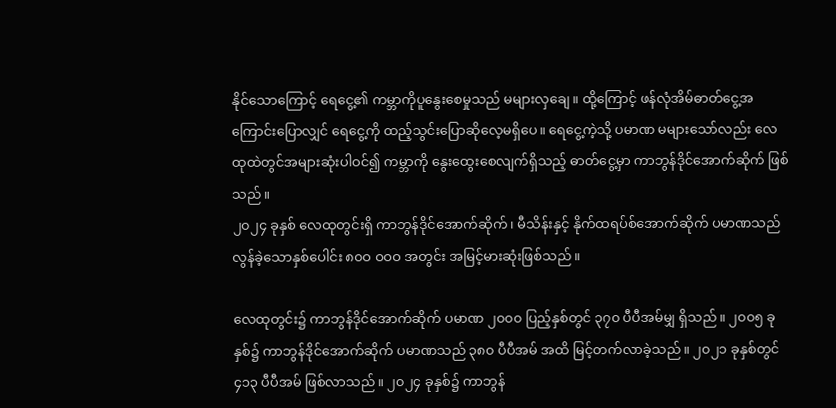နိုင်သောကြောင့် ရေငွေ့၏ ကမ္ဘာကိုပူနွေးစေမှုသည် မများလှချေ။ ထို့ကြောင့် ဖန်လုံအိမ်ဓာတ်ငွေ့အကြောင်းပြောလျှင် ရေငွေ့ကို ထည့်သွင်းပြောဆိုလေ့မရှိပေ။ ရေငွေ့ကဲ့သို့ ပမာဏ မများသော်လည်း လေထုထဲတွင်အများဆုံးပါဝင်၍ ကမ္ဘာကို နွေးထွေးစေလျက်ရှိသည့် ဓာတ်ငွေ့မှာ ကာဘွန်ဒိုင်အောက်ဆိုက် ဖြစ်သည်။
၂၀၂၄ ခုနှစ် လေထုတွင်းရှိ ကာဘွန်ဒိုင်အောက်ဆိုက်၊ မီသိန်းနှင့် နိုက်ထရပ်စ်အောက်ဆိုက် ပမာဏသည် လွန်ခဲ့သောနှစ်ပေါင်း ၈၀ဝ ဝဝဝ အတွင်း အမြင့်မားဆုံးဖြစ်သည်။

လေထုတွင်း၌ ကာဘွန်ဒိုင်အောက်ဆိုက် ပမာဏ ၂၀၀၀ ပြည့်နှစ်တွင် ၃၇၀ ပီပီအမ်မျှ ရှိသည်။ ၂၀၀၅ ခုနှစ်၌ ကာဘွန်ဒိုင်အောက်ဆိုက် ပမာဏသည် ၃၈၀ ပီပီအမ် အထိ မြင့်တက်လာခဲ့သည်။ ၂၀၂၁ ခုနှစ်တွင် ၄၁၃ ပီပီအမ် ဖြစ်လာသည်။ ၂၀၂၄ ခုနှစ်၌ ကာဘွန်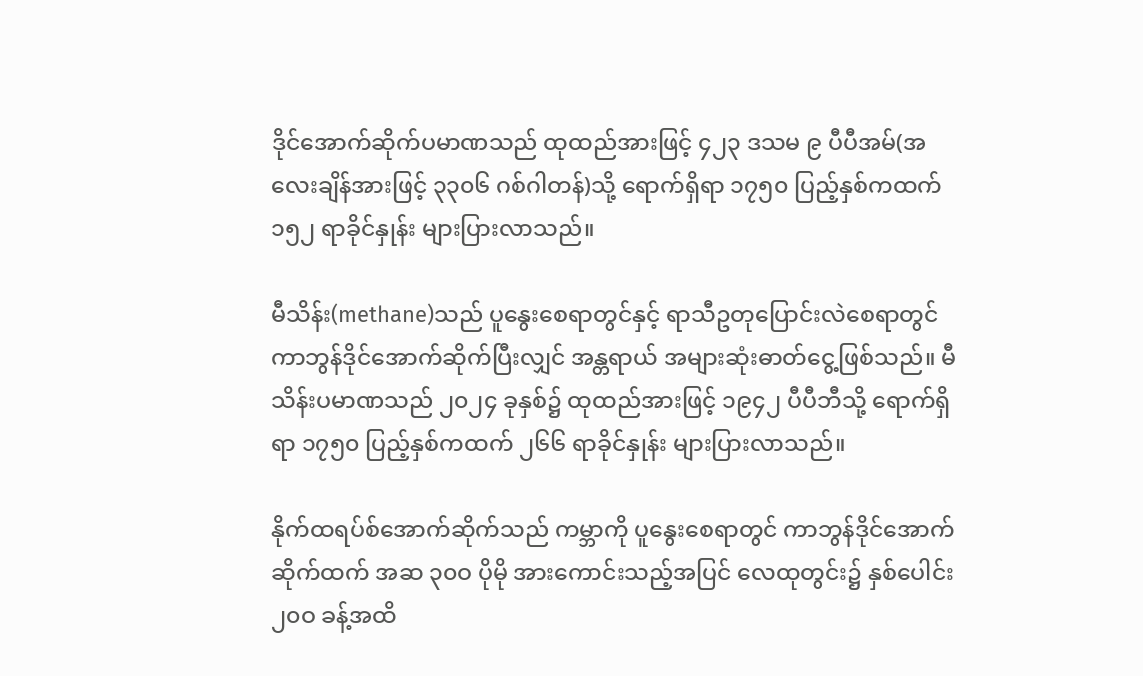ဒိုင်အောက်ဆိုက်ပမာဏသည် ထုထည်အားဖြင့် ၄၂၃ ဒသမ ၉ ပီပီအမ်(အလေးချိန်အားဖြင့် ၃၃၀၆ ဂစ်ဂါတန်)သို့ ရောက်ရှိရာ ၁၇၅၀ ပြည့်နှစ်ကထက် ၁၅၂ ရာခိုင်နှုန်း များပြားလာသည်။

မီသိန်း(methane)သည် ပူနွေးစေရာတွင်နှင့် ရာသီဥတုပြောင်းလဲစေရာတွင် ကာဘွန်ဒိုင်အောက်ဆိုက်ပြီးလျှင် အန္တရာယ် အများဆုံးဓာတ်ငွေ့ဖြစ်သည်။ မီသိန်းပမာဏသည် ၂၀၂၄ ခုနှစ်၌ ထုထည်အားဖြင့် ၁၉၄၂ ပီပီဘီသို့ ရောက်ရှိရာ ၁၇၅၀ ပြည့်နှစ်ကထက် ၂၆၆ ရာခိုင်နှုန်း များပြားလာသည်။

နိုက်ထရပ်စ်အောက်ဆိုက်သည် ကမ္ဘာကို ပူနွေးစေရာတွင် ကာဘွန်ဒိုင်အောက်ဆိုက်ထက် အဆ ၃၀ဝ ပိုမို အားကောင်းသည့်အပြင် လေထုတွင်း၌ နှစ်ပေါင်း ၂၀ဝ ခန့်အထိ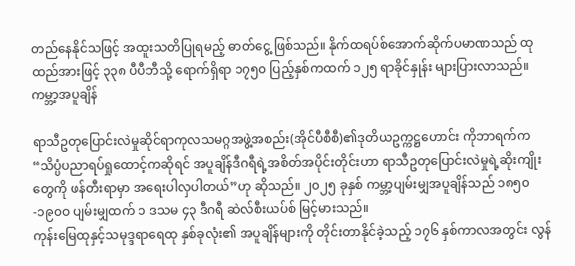တည်နေနိုင်သဖြင့် အထူးသတိပြုရမည့် ဓာတ်ငွေ့ ဖြစ်သည်။ နိုက်ထရပ်စ်အောက်ဆိုက်ပမာဏသည် ထုထည်အားဖြင့် ၃၃၈ ပီပီဘီသို့ ရောက်ရှိရာ ၁၇၅၀ ပြည့်နှစ်ကထက် ၁၂၅ ရာခိုင်နှုန်း များပြားလာသည်။
ကမ္ဘာ့အပူချိန်

ရာသီဥတုပြောင်းလဲမှုဆိုင်ရာကုလသမဂ္ဂအဖွဲ့အစည်း(အိုင်ပီစီစီ)၏ဒုတိယဥက္ကဋ္ဌဟောင်း ကိုဘာရက်က “သိပ္ပံပညာရပ်ရှုထောင့်ကဆိုရင် အပူချိန်ဒီဂရီရဲ့အစိတ်အပိုင်းတိုင်းဟာ ရာသီဥတုပြောင်းလဲမှုရဲ့ဆိုးကျိုးတွေကို ဖန်တီးရာမှာ အရေးပါလှပါတယ်”ဟု ဆိုသည်။ ၂၀၂၅ ခုနှစ် ကမ္ဘာ့ပျမ်းမျှအပူချိန်သည် ၁၈၅၀-၁၉၀ဝ ပျမ်းမျှထက် ၁ ဒသမ ၄၃ ဒီဂရီ ဆဲလ်စီးယပ်စ် မြင့်မားသည်။
ကုန်းမြေထုနှင့်သမုဒ္ဒရာရေထု နှစ်ခုလုံး၏ အပူချိန်များကို တိုင်းတာနိုင်ခဲ့သည့် ၁၇၆ နှစ်ကာလအတွင်း လွန်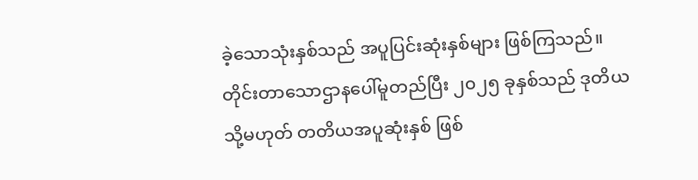ခဲ့သောသုံးနှစ်သည် အပူပြင်းဆုံးနှစ်များ ဖြစ်ကြသည်။ တိုင်းတာသောဌာနပေါ်မူတည်ပြီး ၂၀၂၅ ခုနှစ်သည် ဒုတိယ သို့မဟုတ် တတိယအပူဆုံးနှစ် ဖြစ်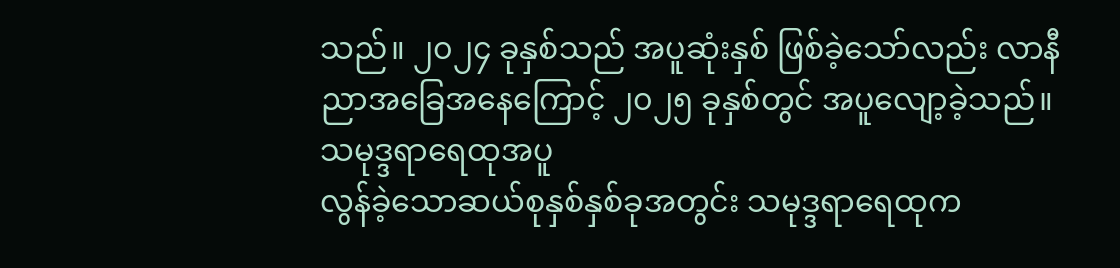သည်။ ၂၀၂၄ ခုနှစ်သည် အပူဆုံးနှစ် ဖြစ်ခဲ့သော်လည်း လာနီညာအခြေအနေကြောင့် ၂၀၂၅ ခုနှစ်တွင် အပူလျော့ခဲ့သည်။
သမုဒ္ဒရာရေထုအပူ
လွန်ခဲ့သောဆယ်စုနှစ်နှစ်ခုအတွင်း သမုဒ္ဒရာရေထုက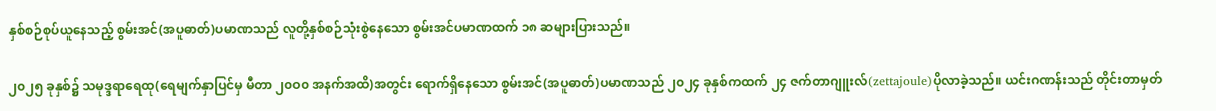နှစ်စဉ်စုပ်ယူနေသည့် စွမ်းအင်(အပူဓာတ်)ပမာဏသည် လူတို့နှစ်စဉ်သုံးစွဲနေသော စွမ်းအင်ပမာဏထက် ၁၈ ဆများပြားသည်။

၂၀၂၅ ခုနှစ်၌ သမုဒ္ဒရာရေထု(ရေမျက်နှာပြင်မှ မီတာ ၂၀ဝ၀ အနက်အထိ)အတွင်း ရောက်ရှိနေသော စွမ်းအင်(အပူဓာတ်)ပမာဏသည် ၂၀၂၄ ခုနှစ်ကထက် ၂၄ ဇက်တာဂျူးလ်(zettajoule)ပိုလာခဲ့သည်။ ယင်းဂဏန်းသည် တိုင်းတာမှတ်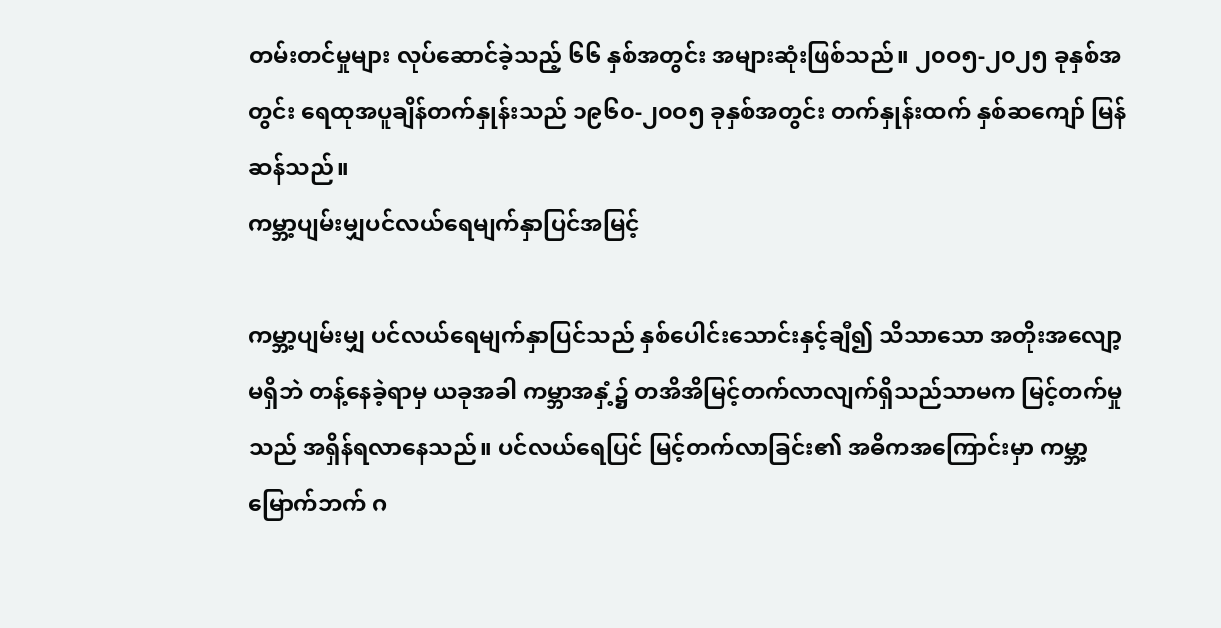တမ်းတင်မှုများ လုပ်ဆောင်ခဲ့သည့် ၆၆ နှစ်အတွင်း အများဆုံးဖြစ်သည်။ ၂၀ဝ၅-၂၀၂၅ ခုနှစ်အတွင်း ရေထုအပူချိန်တက်နှုန်းသည် ၁၉၆၀-၂၀ဝ၅ ခုနှစ်အတွင်း တက်နှုန်းထက် နှစ်ဆကျော် မြန်ဆန်သည်။
ကမ္ဘာ့ပျမ်းမျှပင်လယ်ရေမျက်နှာပြင်အမြင့်

ကမ္ဘာ့ပျမ်းမျှ ပင်လယ်ရေမျက်နှာပြင်သည် နှစ်ပေါင်းသောင်းနှင့်ချီ၍ သိသာသော အတိုးအလျော့ မရှိဘဲ တန့်နေခဲ့ရာမှ ယခုအခါ ကမ္ဘာအနှံ့၌ တအိအိမြင့်တက်လာလျက်ရှိသည်သာမက မြင့်တက်မှုသည် အရှိန်ရလာနေသည်။ ပင်လယ်ရေပြင် မြင့်တက်လာခြင်း၏ အဓိကအကြောင်းမှာ ကမ္ဘာ့မြောက်ဘက် ဂ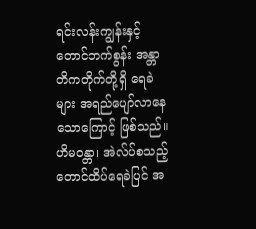ရင်းလန်းကျွန်းနှင့် တောင်ဘက်စွန်း အန္တာတိကတိုက်တို့ရှိ ရေခဲများ အရည်ပျော်လာနေသောကြောင့် ဖြစ်သည်။ ဟိမဝန္တာ၊ အဲလ်ပ်စသည့် တောင်ထိပ်ရေခဲပြင် အ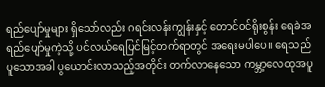ရည်ပျော်မှုများ ရှိသော်လည်း ဂရင်းလန်းကျွန်းနှင့် တောင်ဝင်ရိုးစွန်း ရေခဲအရည်ပျော်မှုကဲ့သို့ ပင်လယ်ရေပြင်မြင့်တက်ရာတွင် အရေးမပါပေ။ ရေသည် ပူသောအခါ ပွယောင်းလာသည့်အတိုင်း တက်လာနေသော ကမ္ဘာ့လေထုအပူ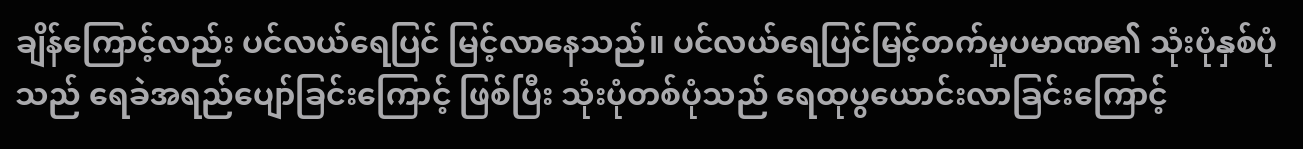ချိန်ကြောင့်လည်း ပင်လယ်ရေပြင် မြင့်လာနေသည်။ ပင်လယ်ရေပြင်မြင့်တက်မှုပမာဏ၏ သုံးပုံနှစ်ပုံသည် ရေခဲအရည်ပျော်ခြင်းကြောင့် ဖြစ်ပြီး သုံးပုံတစ်ပုံသည် ရေထုပွယောင်းလာခြင်းကြောင့်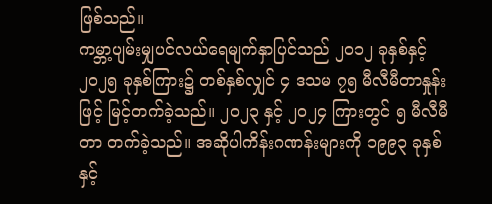ဖြစ်သည်။
ကမ္ဘာ့ပျမ်းမျှပင်လယ်ရေမျက်နှာပြင်သည် ၂၀၁၂ ခုနှစ်နှင့် ၂၀၂၅ ခုနှစ်ကြား၌ တစ်နှစ်လျှင် ၄ ဒသမ ၇၅ မီလီမီတာနှုန်းဖြင့် မြင့်တက်ခဲ့သည်။ ၂၀၂၃ နှင့် ၂၀၂၄ ကြားတွင် ၅ မီလီမီတာ တက်ခဲ့သည်။ အဆိုပါကိန်းဂဏန်းများကို ၁၉၉၃ ခုနှစ်နှင့်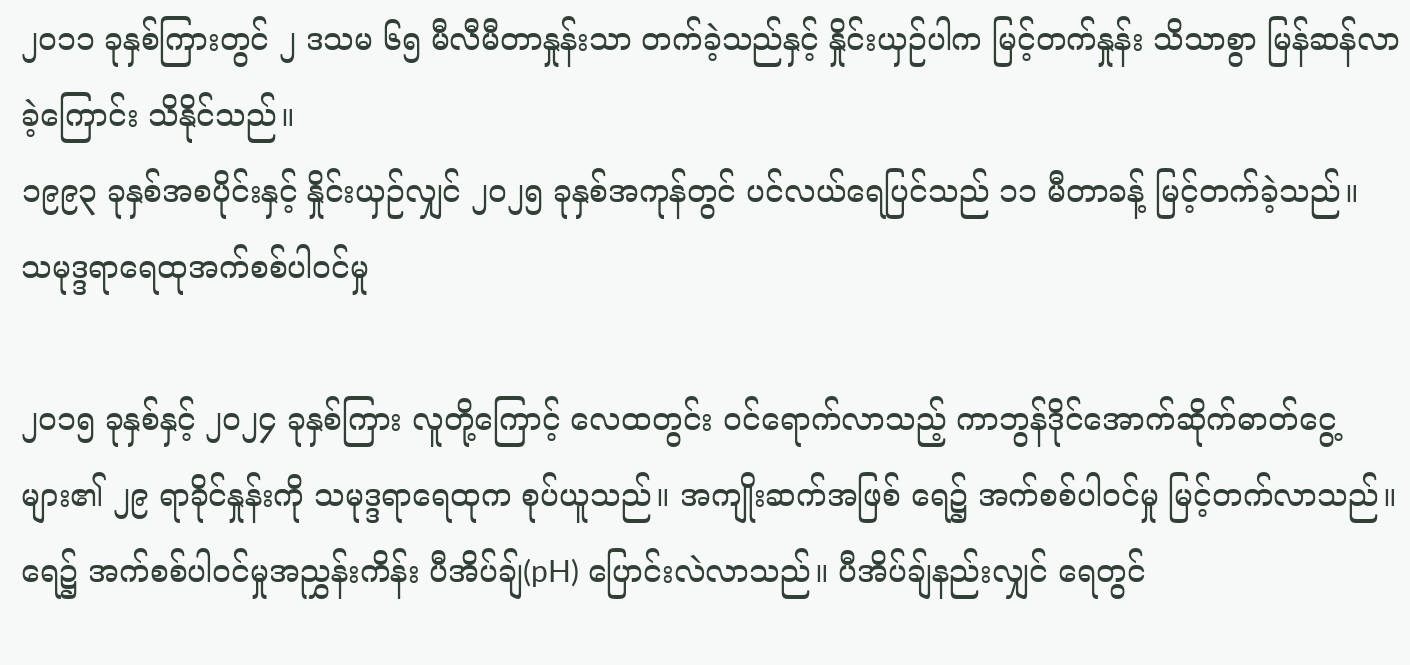၂၀၁၁ ခုနှစ်ကြားတွင် ၂ ဒသမ ၆၅ မီလီမီတာနှုန်းသာ တက်ခဲ့သည်နှင့် နှိုင်းယှဉ်ပါက မြင့်တက်နှုန်း သိသာစွာ မြန်ဆန်လာခဲ့ကြောင်း သိနိုင်သည်။
၁၉၉၃ ခုနှစ်အစပိုင်းနှင့် နှိုင်းယှဉ်လျှင် ၂၀၂၅ ခုနှစ်အကုန်တွင် ပင်လယ်ရေပြင်သည် ၁၁ မီတာခန့် မြင့်တက်ခဲ့သည်။
သမုဒ္ဒရာရေထုအက်စစ်ပါဝင်မှု

၂၀၁၅ ခုနှစ်နှင့် ၂၀၂၄ ခုနှစ်ကြား လူတို့ကြောင့် လေထတွင်း ဝင်ရောက်လာသည့် ကာဘွန်ဒိုင်အောက်ဆိုက်ဓာတ်ငွေ့များ၏ ၂၉ ရာခိုင်နှုန်းကို သမုဒ္ဒရာရေထုက စုပ်ယူသည်။ အကျိုးဆက်အဖြစ် ရေ၌ အက်စစ်ပါဝင်မှု မြင့်တက်လာသည်။ ရေ၌ အက်စစ်ပါဝင်မှုအညွှန်းကိန်း ပီအိပ်ချ်(pH) ပြောင်းလဲလာသည်။ ပီအိပ်ချ်နည်းလျှင် ရေတွင်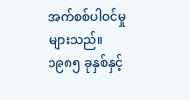အက်စစ်ပါဝင်မှု များသည်။
၁၉၈၅ ခုနှစ်နှင့်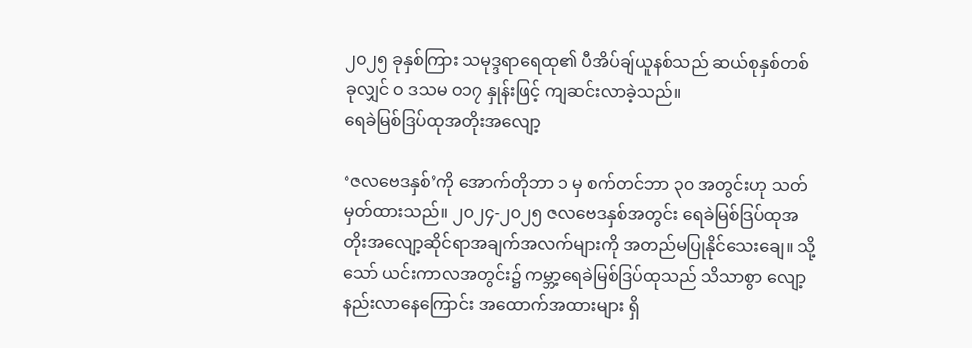၂၀၂၅ ခုနှစ်ကြား သမုဒ္ဒရာရေထု၏ ပီအိပ်ချ်ယူနစ်သည် ဆယ်စုနှစ်တစ်ခုလျှင် ဝ ဒသမ ဝ၁၇ နှုန်းဖြင့် ကျဆင်းလာခဲ့သည်။
ရေခဲမြစ်ဒြပ်ထုအတိုးအလျော့

‘ဇလဗေဒနှစ်’ကို အောက်တိုဘာ ၁ မှ စက်တင်ဘာ ၃၀ အတွင်းဟု သတ်မှတ်ထားသည်။ ၂၀၂၄-၂၀၂၅ ဇလဗေဒနှစ်အတွင်း ရေခဲမြစ်ဒြပ်ထုအတိုးအလျော့ဆိုင်ရာအချက်အလက်များကို အတည်မပြုနိုင်သေးချေ။ သို့သော် ယင်းကာလအတွင်း၌ ကမ္ဘာ့ရေခဲမြစ်ဒြပ်ထုသည် သိသာစွာ လျော့နည်းလာနေကြောင်း အထောက်အထားများ ရှိ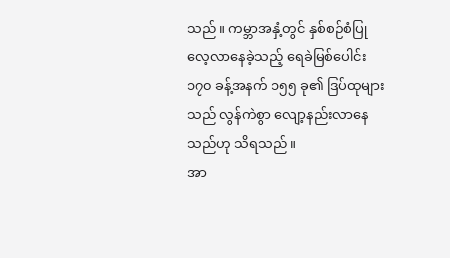သည်။ ကမ္ဘာအနှံ့တွင် နှစ်စဉ်စံပြုလေ့လာနေခဲ့သည့် ရေခဲမြစ်ပေါင်း ၁၇၀ ခန့်အနက် ၁၅၅ ခု၏ ဒြပ်ထုများသည် လွန်ကဲစွာ လျော့နည်းလာနေသည်ဟု သိရသည်။
အာ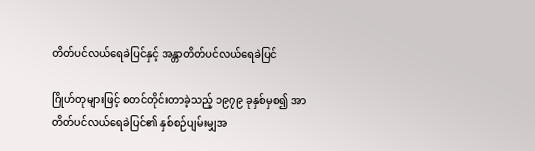တိတ်ပင်လယ်ရေခဲပြင်နှင့် အန္တာတိတ်ပင်လယ်ရေခဲပြင်

ဂြိုဟ်တုများဖြင့် စတင်တိုင်းတာခဲ့သည့် ၁၉၇၉ ခုနှစ်မှစ၍ အာတိတ်ပင်လယ်ရေခဲပြင်၏ နှစ်စဉ်ပျမ်းမျှအ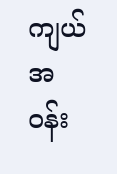ကျယ်အဝန်း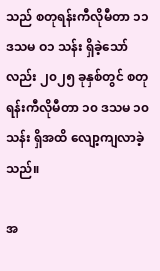သည် စတုရန်းကီလိုမီတာ ၁၁ ဒသမ ဝ၁ သန်း ရှိခဲ့သော်လည်း ၂၀၂၅ ခုနှစ်တွင် စတုရန်းကီလိုမီတာ ၁၀ ဒသမ ၁၀ သန်း ရှိအထိ လျော့ကျလာခဲ့သည်။

အ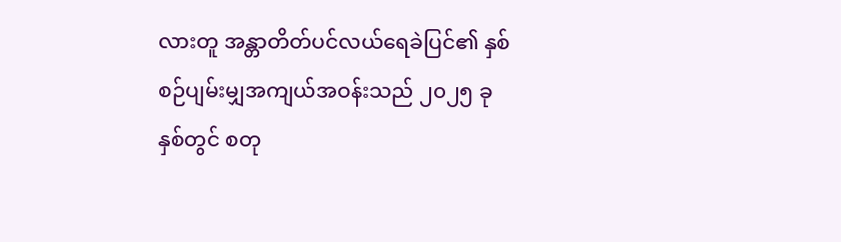လားတူ အန္တာတိတ်ပင်လယ်ရေခဲပြင်၏ နှစ်စဉ်ပျမ်းမျှအကျယ်အဝန်းသည် ၂၀၂၅ ခုနှစ်တွင် စတု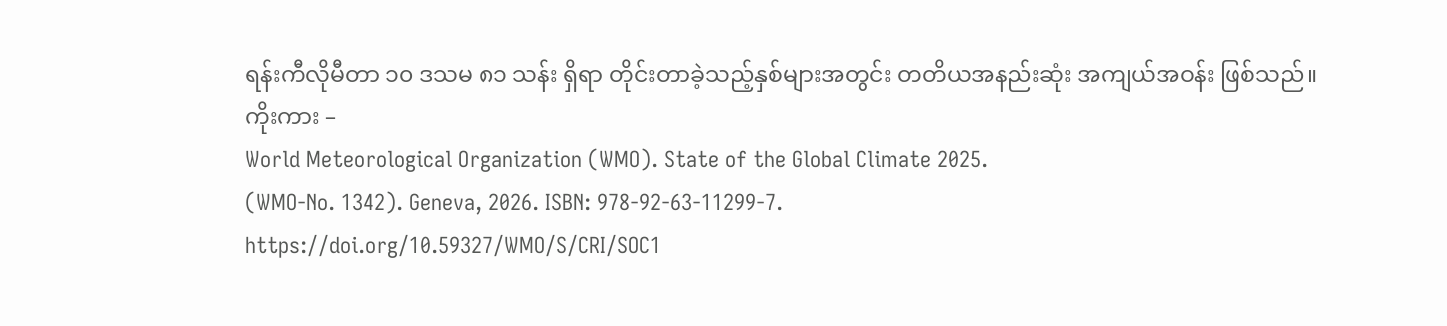ရန်းကီလိုမီတာ ၁၀ ဒသမ ၈၁ သန်း ရှိရာ တိုင်းတာခဲ့သည့်နှစ်များအတွင်း တတိယအနည်းဆုံး အကျယ်အဝန်း ဖြစ်သည်။
ကိုးကား –
World Meteorological Organization (WMO). State of the Global Climate 2025.
(WMO-No. 1342). Geneva, 2026. ISBN: 978-92-63-11299-7.
https://doi.org/10.59327/WMO/S/CRI/SOC1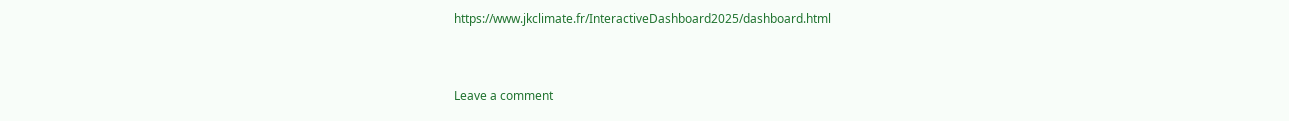https://www.jkclimate.fr/InteractiveDashboard2025/dashboard.html


Leave a comment